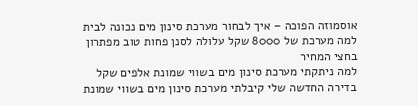אוסמוזה הפוכה – איך לבחור מערכת סינון מים נכונה לבית
למה מערכת של 8000 שקל עלולה לסנן פחות טוב מפתרון בחצי המחיר
למה ניתקתי מערכת סינון מים בשווי שמונת אלפים שקל
בדירה החדשה שלי קיבלתי מערכת סינון מים בשווי שמונת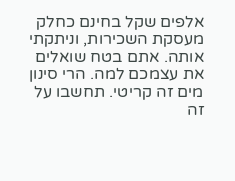אלפים שקל בחינם כחלק מעסקת השכירות, וניתקתי אותה. אתם בטח שואלים את עצמכם למה. הרי סינון מים זה קריטי. תחשבו על זה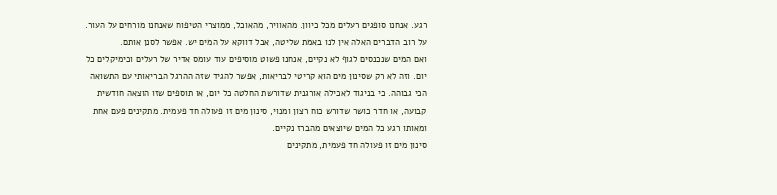רגע. אנחנו סופגים רעלים מכל כיוון. מהאוויר, מהאוכל, ממוצרי הטיפוח שאנחנו מורחים על העור. על רוב הדברים האלה אין לנו באמת שליטה, אבל דווקא על המים יש. אפשר לסנן אותם.
ואם המים שנכנסים לגוף לא נקיים, אנחנו פשוט מוסיפים עוד עומס אדיר של רעלים וכימיקלים כל יום. וזה לא רק שסינון מים הוא קריטי לבריאות, אפשר להגיד שזה ההרגל הבריאותי עם התשואה הכי גבוהה. כי בניגוד לאכילה אורגנית שדורשת החלטה כל יום, או תוספים שזו הוצאה חודשית קבועה, או חדר כושר שדורש כוח רצון ומנוי, סינון מים זו פעולה חד פעמית. מתקינים פעם אחת ומאותו רגע כל המים שיוצאים מהברז נקיים.
סינון מים זו פעולה חד פעמית, מתקינים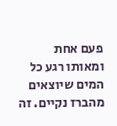פעם אחת ומאותו רגע כל המים שיוצאים מהברז נקיים. זה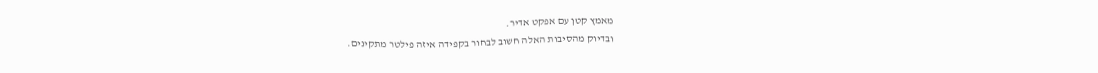מאמץ קטן עם אפקט אדיר.
ובדיוק מהסיבות האלה חשוב לבחור בקפידה איזה פילטר מתקינים.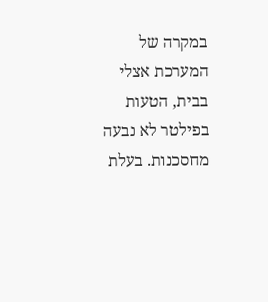במקרה של המערכת אצלי בבית, הטעות בפילטר לא נבעה מחסכנות. בעלת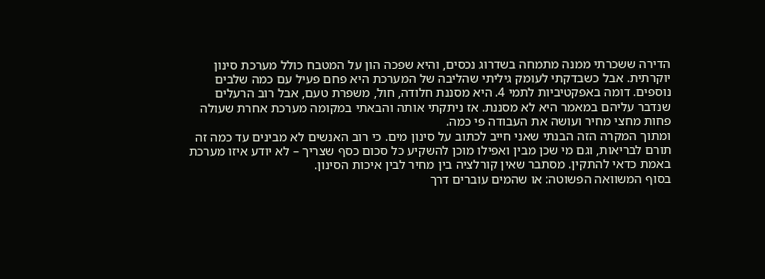הדירה ששכרתי ממנה מתמחה בשדרוג נכסים, והיא שפכה הון על המטבח כולל מערכת סינון יוקרתית. אבל כשבדקתי לעומק גיליתי שהליבה של המערכת היא פחם פעיל עם כמה שלבים נוספים. דומה באפקטיביות לתמי 4. היא מסננת חלודה, חול, משפרת טעם, אבל רוב הרעלים שנדבר עליהם במאמר היא לא מסננת. אז ניתקתי אותה והבאתי במקומה מערכת אחרת שעולה פחות מחצי מחיר ועושה את העבודה פי כמה.
ומתוך המקרה הזה הבנתי שאני חייב לכתוב על סינון מים. כי רוב האנשים לא מבינים עד כמה זה תורם לבריאות, וגם מי שכן מבין ואפילו מוכן להשקיע כל סכום כסף שצריך – לא יודע איזו מערכת באמת כדאי להתקין. מסתבר שאין קורלציה בין מחיר לבין איכות הסינון.
בסוף המשוואה הפשוטה: או שהמים עוברים דרך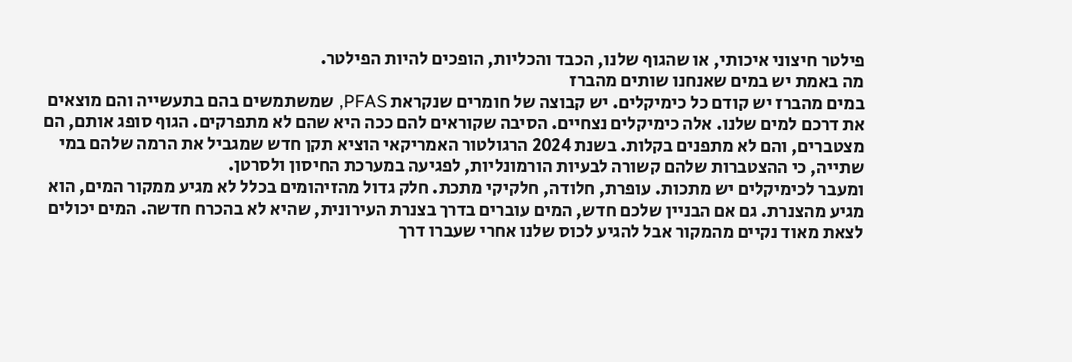פילטר חיצוני איכותי, או שהגוף שלנו, הכבד והכליות, הופכים להיות הפילטר.
מה באמת יש במים שאנחנו שותים מהברז
במים מהברז יש קודם כל כימיקלים. יש קבוצה של חומרים שנקראת PFAS, שמשתמשים בהם בתעשייה והם מוצאים את דרכם למים שלנו. אלה כימיקלים נצחיים. הסיבה שקוראים להם ככה היא שהם לא מתפרקים. הגוף סופג אותם, הם מצטברים, והם לא מתפנים בקלות. בשנת 2024 הרגולטור האמריקאי הוציא תקן חדש שמגביל את הרמה שלהם במי שתייה, כי ההצטברות שלהם קשורה לבעיות הורמונליות, לפגיעה במערכת החיסון ולסרטן.
ומעבר לכימיקלים יש מתכות. עופרת, חלודה, חלקיקי מתכת. חלק גדול מהזיהומים בכלל לא מגיע ממקור המים, הוא מגיע מהצנרת. גם אם הבניין שלכם חדש, המים עוברים בדרך בצנרת העירונית, שהיא לא בהכרח חדשה. המים יכולים לצאת מאוד נקיים מהמקור אבל להגיע לכוס שלנו אחרי שעברו דרך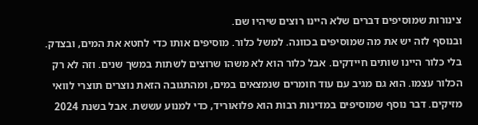צינורות שמוסיפים דברים שלא היינו רוצים שיהיו שם.
ובנוסף לזה יש את מה שמוסיפים בכוונה. למשל כלור. מוסיפים אותו כדי לחטא את המים, ובצדק. בלי כלור היינו שותים חיידקים. אבל כלור הוא לא משהו שרוצים לשתות במשך שנים. וזה לא רק הכלור עצמו. הוא גם מגיב עם עוד חומרים שנמצאים במים, ומהתגובה הזאת נוצרים תוצרי לוואי מזיקים. דבר נוסף שמוסיפים במדינות רבות הוא פלואוריד, כדי למנוע עששת. אבל בשנת 2024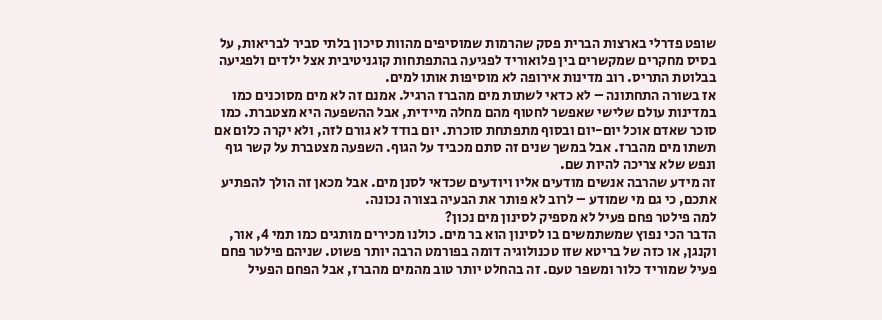שופט פדרלי בארצות הברית פסק שהרמות שמוסיפים מהוות סיכון בלתי סביר לבריאות, על בסיס מחקרים שמקשרים בין פלואוריד לפגיעה בהתפתחות קוגניטיבית אצל ילדים ולפגיעה בבלוטת התריס. רוב מדינות אירופה לא מוסיפות אותו למים.
אז בשורה התחתונה – לא כדאי לשתות מים מהברז הרגיל. אמנם זה לא מים מסוכנים כמו במדינות עולם שלישי שאפשר לחטוף מהם מחלה מיידית, אבל ההשפעה היא מצטברת. כמו סוכר שאדם אוכל יום-יום ובסוף מתפתחת סוכרת. יום בודד לא גורם לזה, ולא יקרה כלום אם תשתו מים מהברז. אבל במשך שנים זה סתם מכביד על הגוף. השפעה מצטברת על קשר גוף ונפש שלא צריכה להיות שם.
זה מידע שהרבה אנשים מודעים אליו ויודעים שכדאי לסנן מים. אבל מכאן זה הולך להפתיע אתכם, כי גם מי שמודע – לרוב לא פותר את הבעיה בצורה נכונה.
למה פילטר פחם פעיל לא מספיק לסינון מים נכון?
הדבר הכי נפוץ שמשתמשים בו לסינון הוא בר מים. כולנו מכירים מותגים כמו תמי 4, אור, וקנגן, או כזה של בריטא שזו טכנולוגיה דומה בפורמט הרבה יותר פשוט. שניהם פילטר פחם פעיל שמוריד כלור ומשפר טעם. זה בהחלט יותר טוב מהמים מהברז, אבל הפחם הפעיל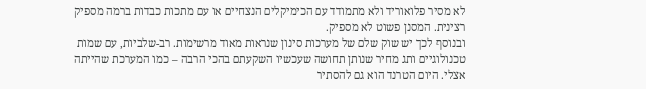לא מסיר פלואוריד ולא מתמודד עם הכימיקלים הנצחיים או עם מתכות כבדות ברמה מספיק רצינית. המסנן פשוט לא מספיק.
ובנוסף לכך יש שוק שלם של מערכות סינון שנראות מאוד מרשימות. רב-שלביות, עם שמות טכנולוגיים ותג מחיר שנותן תחושה שעכשיו השקעתם בהכי הרבה – כמו המערכת שהייתה אצלי. היום הטרנד הוא גם להסתיר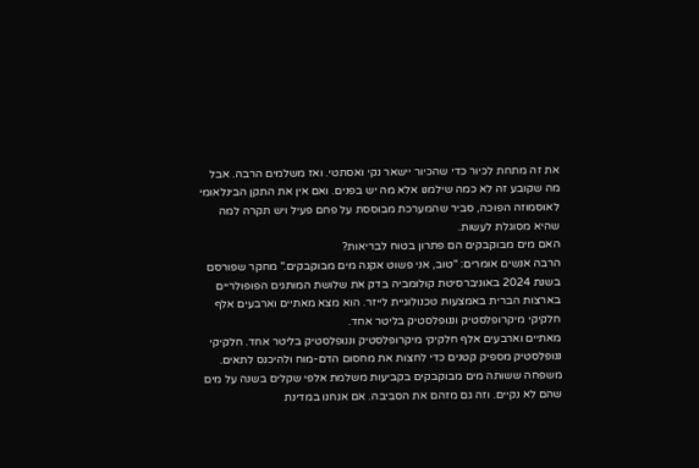את זה מתחת לכיור כדי שהכיור יישאר נקי ואסתטי. ואז משלמים הרבה. אבל מה שקובע זה לא כמה שילמנו אלא מה יש בפנים. ואם אין את התקן הבינלאומי לאוסמוזה הפוכה, סביר שהמערכת מבוססת על פחם פעיל ויש תקרה למה שהיא מסוגלת לעשות.
האם מים מבוקבקים הם פתרון בטוח לבריאות?
הרבה אנשים אומרים: "טוב, אני פשוט אקנה מים מבוקבקים." מחקר שפורסם בשנת 2024 באוניברסיטת קולומביה בדק את שלושת המותגים הפופולריים בארצות הברית באמצעות טכנולוגיית לייזר. הוא מצא מאתיים וארבעים אלף חלקיקי מיקרופלסטיק וננופלסטיק בליטר אחד.
מאתיים וארבעים אלף חלקיקי מיקרופלסטיק וננופלסטיק בליטר אחד. חלקיקי ננופלסטיק מספיק קטנים כדי לחצות את מחסום הדם-מוח ולהיכנס לתאים.
משפחה ששותה מים מבוקבקים בקביעות משלמת אלפי שקלים בשנה על מים שהם לא נקיים. וזה גם מזהם את הסביבה. אם אנחנו במדינת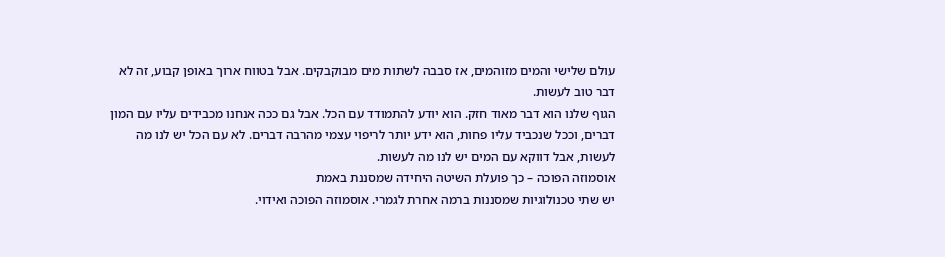עולם שלישי והמים מזוהמים, אז סבבה לשתות מים מבוקבקים. אבל בטווח ארוך באופן קבוע, זה לא דבר טוב לעשות.
הגוף שלנו הוא דבר מאוד חזק. הוא יודע להתמודד עם הכל. אבל גם ככה אנחנו מכבידים עליו עם המון דברים, וככל שנכביד עליו פחות, הוא ידע יותר לריפוי עצמי מהרבה דברים. לא עם הכל יש לנו מה לעשות, אבל דווקא עם המים יש לנו מה לעשות.
אוסמוזה הפוכה – כך פועלת השיטה היחידה שמסננת באמת
יש שתי טכנולוגיות שמסננות ברמה אחרת לגמרי. אוסמוזה הפוכה ואידוי.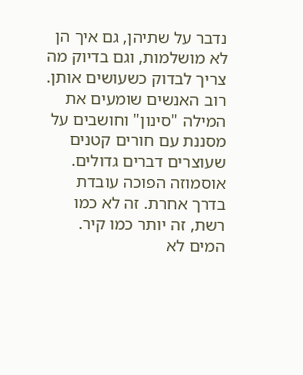נדבר על שתיהן, גם איך הן לא מושלמות, וגם בדיוק מה צריך לבדוק כשעושים אותן.
רוב האנשים שומעים את המילה "סינון" וחושבים על מסננת עם חורים קטנים שעוצרים דברים גדולים. אוסמוזה הפוכה עובדת בדרך אחרת. זה לא כמו רשת, זה יותר כמו קיר. המים לא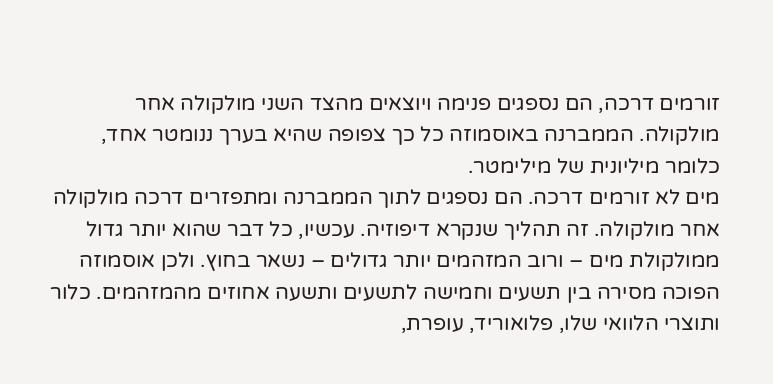זורמים דרכה, הם נספגים פנימה ויוצאים מהצד השני מולקולה אחר מולקולה. הממברנה באוסמוזה כל כך צפופה שהיא בערך ננומטר אחד, כלומר מיליונית של מילימטר.
מים לא זורמים דרכה. הם נספגים לתוך הממברנה ומתפזרים דרכה מולקולה אחר מולקולה. זה תהליך שנקרא דיפוזיה. עכשיו, כל דבר שהוא יותר גדול ממולקולת מים – ורוב המזהמים יותר גדולים – נשאר בחוץ. ולכן אוסמוזה הפוכה מסירה בין תשעים וחמישה לתשעים ותשעה אחוזים מהמזהמים. כלור ותוצרי הלוואי שלו, פלואוריד, עופרת,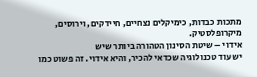מתכות כבדות, כימיקלים נצחיים, חיידקים, וירוסים, מיקרופלסטיק.
אידוי – שיטת הסינון הטהורה ביותר שיש
יש עוד טכנולוגיה שכדאי להכיר, והיא אידוי. זה פשוט כמו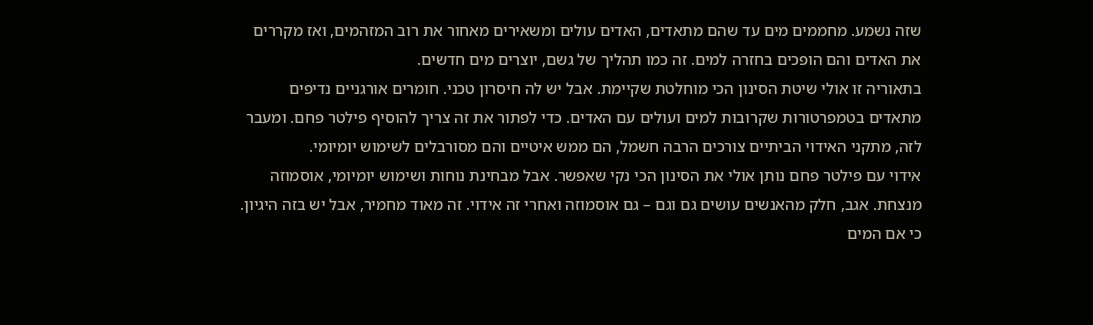שזה נשמע. מחממים מים עד שהם מתאדים, האדים עולים ומשאירים מאחור את רוב המזהמים, ואז מקררים את האדים והם הופכים בחזרה למים. זה כמו תהליך של גשם, יוצרים מים חדשים.
בתאוריה זו אולי שיטת הסינון הכי מוחלטת שקיימת. אבל יש לה חיסרון טכני. חומרים אורגניים נדיפים מתאדים בטמפרטורות שקרובות למים ועולים עם האדים. כדי לפתור את זה צריך להוסיף פילטר פחם. ומעבר לזה, מתקני האידוי הביתיים צורכים הרבה חשמל, הם ממש איטיים והם מסורבלים לשימוש יומיומי.
אידוי עם פילטר פחם נותן אולי את הסינון הכי נקי שאפשר. אבל מבחינת נוחות ושימוש יומיומי, אוסמוזה מנצחת. אגב, חלק מהאנשים עושים גם וגם – גם אוסמוזה ואחרי זה אידוי. זה מאוד מחמיר, אבל יש בזה היגיון. כי אם המים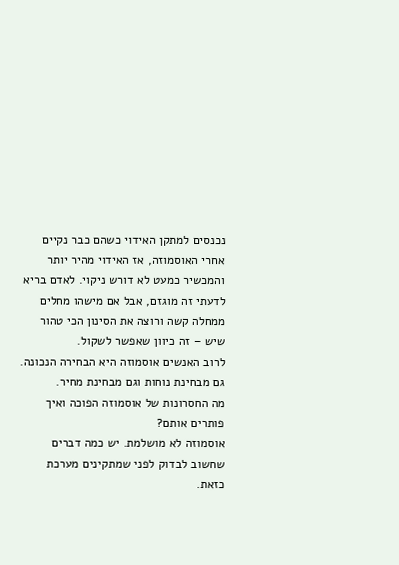נכנסים למתקן האידוי כשהם כבר נקיים אחרי האוסמוזה, אז האידוי מהיר יותר והמכשיר כמעט לא דורש ניקוי. לאדם בריא לדעתי זה מוגזם, אבל אם מישהו מחלים ממחלה קשה ורוצה את הסינון הכי טהור שיש – זה כיוון שאפשר לשקול.
לרוב האנשים אוסמוזה היא הבחירה הנכונה. גם מבחינת נוחות וגם מבחינת מחיר.
מה החסרונות של אוסמוזה הפוכה ואיך פותרים אותם?
אוסמוזה לא מושלמת. יש כמה דברים שחשוב לבדוק לפני שמתקינים מערכת כזאת.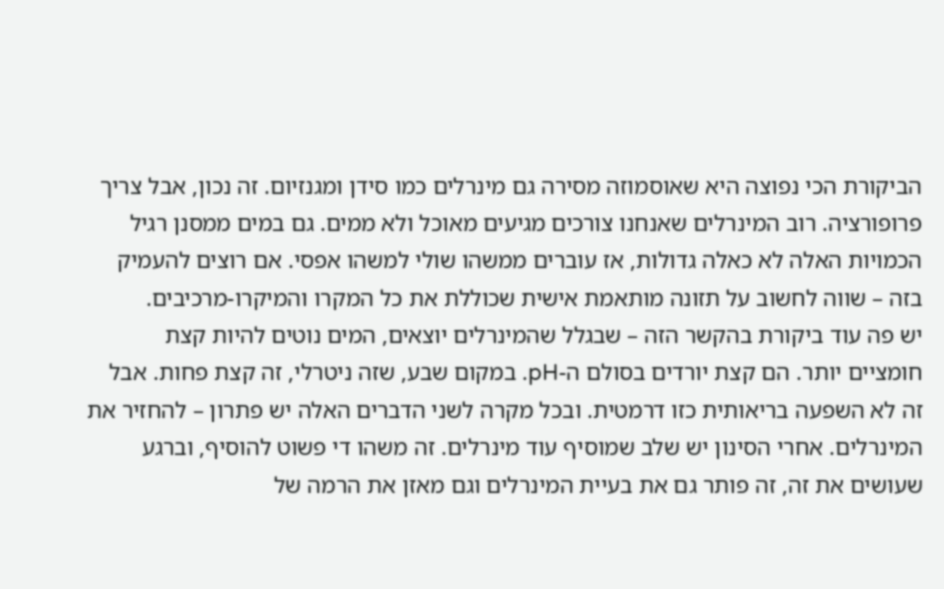הביקורת הכי נפוצה היא שאוסמוזה מסירה גם מינרלים כמו סידן ומגנזיום. זה נכון, אבל צריך פרופורציה. רוב המינרלים שאנחנו צורכים מגיעים מאוכל ולא ממים. גם במים ממסנן רגיל הכמויות האלה לא כאלה גדולות, אז עוברים ממשהו שולי למשהו אפסי. אם רוצים להעמיק בזה – שווה לחשוב על תזונה מותאמת אישית שכוללת את כל המקרו והמיקרו-מרכיבים.
יש פה עוד ביקורת בהקשר הזה – שבגלל שהמינרלים יוצאים, המים נוטים להיות קצת חומציים יותר. הם קצת יורדים בסולם ה-pH. במקום שבע, שזה ניטרלי, זה קצת פחות. אבל זה לא השפעה בריאותית כזו דרמטית. ובכל מקרה לשני הדברים האלה יש פתרון – להחזיר את המינרלים. אחרי הסינון יש שלב שמוסיף עוד מינרלים. זה משהו די פשוט להוסיף, וברגע שעושים את זה, זה פותר גם את בעיית המינרלים וגם מאזן את הרמה של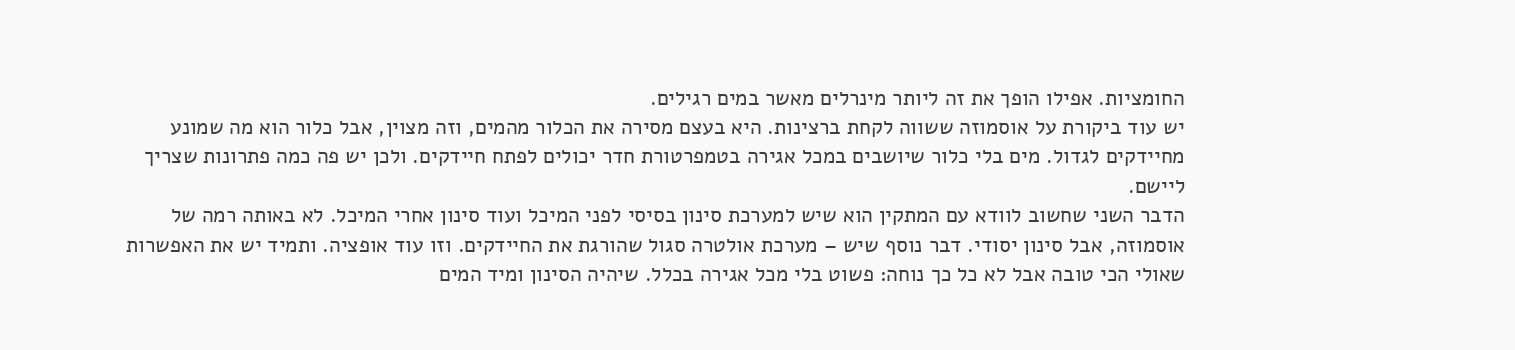החומציות. אפילו הופך את זה ליותר מינרלים מאשר במים רגילים.
יש עוד ביקורת על אוסמוזה ששווה לקחת ברצינות. היא בעצם מסירה את הכלור מהמים, וזה מצוין, אבל כלור הוא מה שמונע מחיידקים לגדול. מים בלי כלור שיושבים במכל אגירה בטמפרטורת חדר יכולים לפתח חיידקים. ולכן יש פה כמה פתרונות שצריך ליישם.
הדבר השני שחשוב לוודא עם המתקין הוא שיש למערכת סינון בסיסי לפני המיכל ועוד סינון אחרי המיכל. לא באותה רמה של אוסמוזה, אבל סינון יסודי. דבר נוסף שיש – מערכת אולטרה סגול שהורגת את החיידקים. וזו עוד אופציה. ותמיד יש את האפשרות שאולי הכי טובה אבל לא כל כך נוחה: פשוט בלי מכל אגירה בכלל. שיהיה הסינון ומיד המים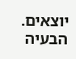יוצאים. הבעיה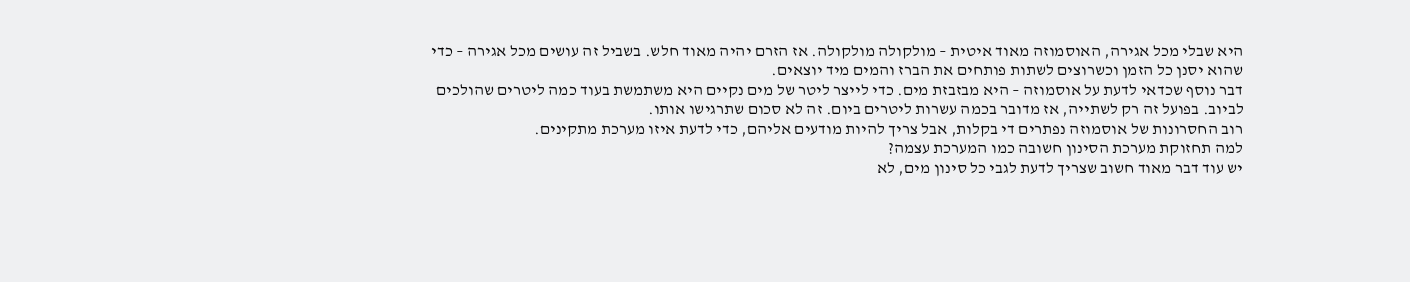היא שבלי מכל אגירה, האוסמוזה מאוד איטית – מולקולה מולקולה. אז הזרם יהיה מאוד חלש. בשביל זה עושים מכל אגירה – כדי שהוא יסנן כל הזמן וכשרוצים לשתות פותחים את הברז והמים מיד יוצאים.
דבר נוסף שכדאי לדעת על אוסמוזה – היא מבזבזת מים. כדי לייצר ליטר של מים נקיים היא משתמשת בעוד כמה ליטרים שהולכים לביוב. בפועל זה רק לשתייה, אז מדובר בכמה עשרות ליטרים ביום. זה לא סכום שתרגישו אותו.
רוב החסרונות של אוסמוזה נפתרים די בקלות, אבל צריך להיות מודעים אליהם, כדי לדעת איזו מערכת מתקינים.
למה תחזוקת מערכת הסינון חשובה כמו המערכת עצמה?
יש עוד דבר מאוד חשוב שצריך לדעת לגבי כל סינון מים, לא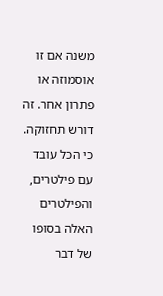משנה אם זו אוסמוזה או פתרון אחר. זה דורש תחזוקה. כי הכל עובד עם פילטרים, והפילטרים האלה בסופו של דבר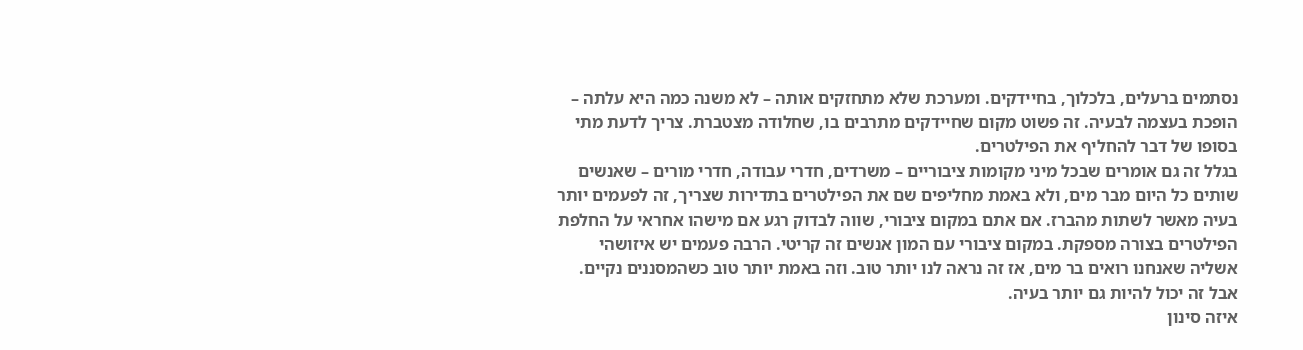נסתמים ברעלים, בלכלוך, בחיידקים. ומערכת שלא מתחזקים אותה – לא משנה כמה היא עלתה – הופכת בעצמה לבעיה. זה פשוט מקום שחיידקים מתרבים בו, שחלודה מצטברת. צריך לדעת מתי בסופו של דבר להחליף את הפילטרים.
בגלל זה גם אומרים שבכל מיני מקומות ציבוריים – משרדים, חדרי עבודה, חדרי מורים – שאנשים שותים כל היום מבר מים, ולא באמת מחליפים שם את הפילטרים בתדירות שצריך, זה לפעמים יותר בעיה מאשר לשתות מהברז. אם אתם במקום ציבורי, שווה לבדוק רגע אם מישהו אחראי על החלפת הפילטרים בצורה מספקת. במקום ציבורי עם המון אנשים זה קריטי. הרבה פעמים יש איזושהי אשליה שאנחנו רואים בר מים, אז זה נראה לנו יותר טוב. וזה באמת יותר טוב כשהמסננים נקיים. אבל זה יכול להיות גם יותר בעיה.
איזה סינון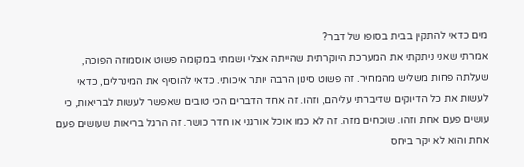מים כדאי להתקין בבית בסופו של דבר?
אמרתי שאני ניתקתי את המערכת היוקרתית שהייתה אצלי ושמתי במקומה פשוט אוסמוזה הפוכה, שעלתה פחות משליש מהמחיר. זה פשוט סינון הרבה יותר איכותי. כדאי להוסיף את המינרלים, כדאי לעשות את כל הדיוקים שדיברתי עליהם, וזהו. זה אחד הדברים הכי טובים שאפשר לעשות לבריאות, כי עושים פעם אחת וזהו. שוכחים מזה. זה לא כמו אוכל אורגני או חדר כושר. זה הרגל בריאות שעושים פעם אחת והוא לא יקר ביחס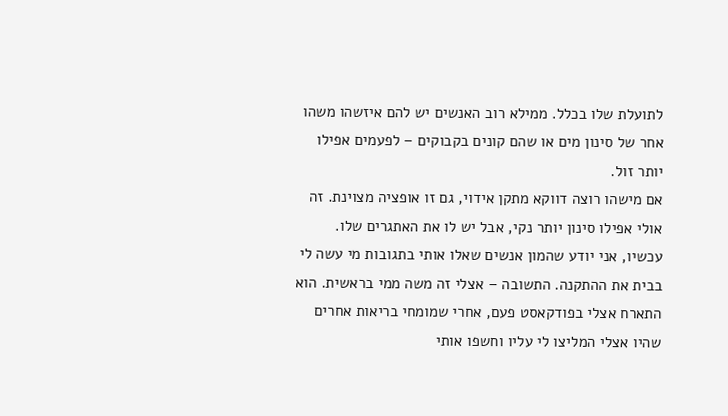לתועלת שלו בכלל. ממילא רוב האנשים יש להם איזשהו משהו אחר של סינון מים או שהם קונים בקבוקים – לפעמים אפילו יותר זול.
אם מישהו רוצה דווקא מתקן אידוי, גם זו אופציה מצוינת. זה אולי אפילו סינון יותר נקי, אבל יש לו את האתגרים שלו. עכשיו, אני יודע שהמון אנשים שאלו אותי בתגובות מי עשה לי בבית את ההתקנה. התשובה – אצלי זה משה ממי בראשית. הוא התארח אצלי בפודקאסט פעם, אחרי שמומחי בריאות אחרים שהיו אצלי המליצו לי עליו וחשפו אותי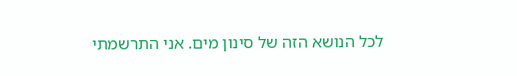לכל הנושא הזה של סינון מים. אני התרשמתי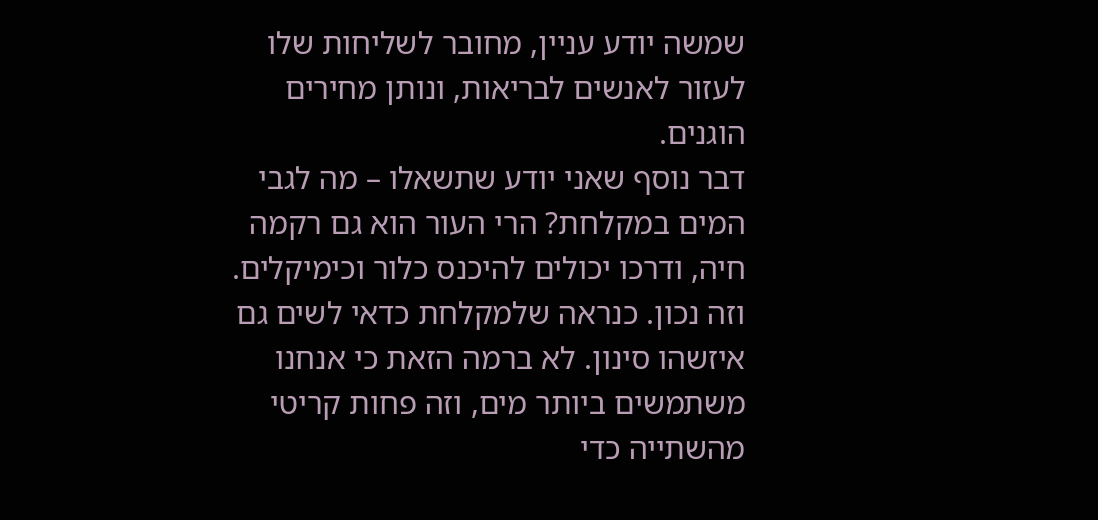שמשה יודע עניין, מחובר לשליחות שלו לעזור לאנשים לבריאות, ונותן מחירים הוגנים.
דבר נוסף שאני יודע שתשאלו – מה לגבי המים במקלחת? הרי העור הוא גם רקמה חיה, ודרכו יכולים להיכנס כלור וכימיקלים. וזה נכון. כנראה שלמקלחת כדאי לשים גם איזשהו סינון. לא ברמה הזאת כי אנחנו משתמשים ביותר מים, וזה פחות קריטי מהשתייה כדי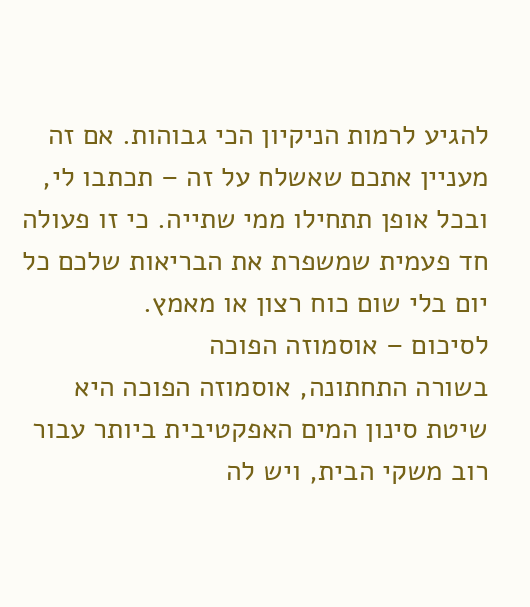להגיע לרמות הניקיון הכי גבוהות. אם זה מעניין אתכם שאשלח על זה – תכתבו לי, ובכל אופן תתחילו ממי שתייה. כי זו פעולה חד פעמית שמשפרת את הבריאות שלכם כל יום בלי שום כוח רצון או מאמץ.
לסיכום – אוסמוזה הפוכה
בשורה התחתונה, אוסמוזה הפוכה היא שיטת סינון המים האפקטיבית ביותר עבור רוב משקי הבית, ויש לה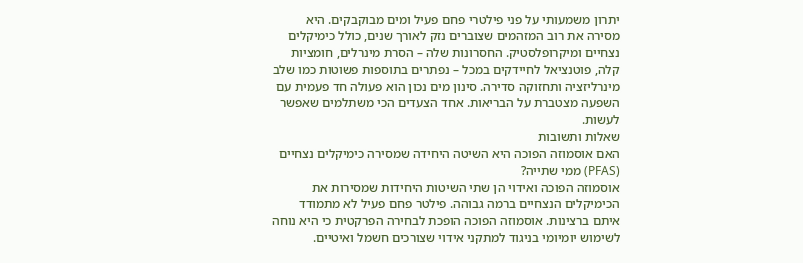יתרון משמעותי על פני פילטרי פחם פעיל ומים מבוקבקים. היא מסירה את רוב המזהמים שצוברים נזק לאורך שנים, כולל כימיקלים נצחיים ומיקרופלסטיק. החסרונות שלה – הסרת מינרלים, חומציות קלה, פוטנציאל לחיידקים במכל – נפתרים בתוספות פשוטות כמו שלב מינרליזציה ותחזוקה סדירה. סינון מים נכון הוא פעולה חד פעמית עם השפעה מצטברת על הבריאות. אחד הצעדים הכי משתלמים שאפשר לעשות.
שאלות ותשובות
האם אוסמוזה הפוכה היא השיטה היחידה שמסירה כימיקלים נצחיים (PFAS) ממי שתייה?
אוסמוזה הפוכה ואידוי הן שתי השיטות היחידות שמסירות את הכימיקלים הנצחיים ברמה גבוהה. פילטר פחם פעיל לא מתמודד איתם ברצינות. אוסמוזה הפוכה הופכת לבחירה הפרקטית כי היא נוחה לשימוש יומיומי בניגוד למתקני אידוי שצורכים חשמל ואיטיים.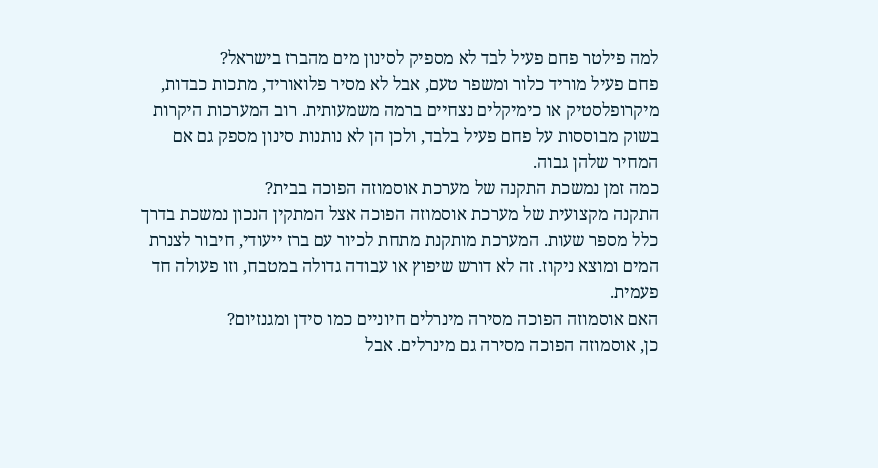למה פילטר פחם פעיל לבד לא מספיק לסינון מים מהברז בישראל?
פחם פעיל מוריד כלור ומשפר טעם, אבל לא מסיר פלואוריד, מתכות כבדות, מיקרופלסטיק או כימיקלים נצחיים ברמה משמעותית. רוב המערכות היקרות בשוק מבוססות על פחם פעיל בלבד, ולכן הן לא נותנות סינון מספק גם אם המחיר שלהן גבוה.
כמה זמן נמשכת התקנה של מערכת אוסמוזה הפוכה בבית?
התקנה מקצועית של מערכת אוסמוזה הפוכה אצל המתקין הנכון נמשכת בדרך כלל מספר שעות. המערכת מותקנת מתחת לכיור עם ברז ייעודי, חיבור לצנרת המים ומוצא ניקוז. זה לא דורש שיפוץ או עבודה גדולה במטבח, וזו פעולה חד פעמית.
האם אוסמוזה הפוכה מסירה מינרלים חיוניים כמו סידן ומגנזיום?
כן, אוסמוזה הפוכה מסירה גם מינרלים. אבל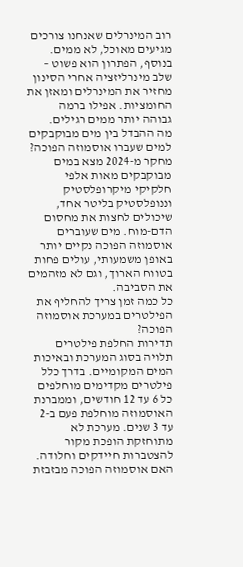רוב המינרלים שאנחנו צורכים מגיעים מאוכל, לא ממים. בנוסף, הפתרון הוא פשוט – שלב מינרליזציה אחרי הסינון מחזיר את המינרלים ומאזן את החומציות. אפילו ברמה גבוהה יותר ממים רגילים.
מה ההבדל בין מים מבוקבקים למים שעברו אוסמוזה הפוכה?
מחקר מ-2024 מצא במים מבוקבקים מאות אלפי חלקיקי מיקרופלסטיק וננופלסטיק בליטר אחד, שיכולים לחצות את מחסום הדם-מוח. מים שעוברים אוסמוזה הפוכה נקיים יותר באופן משמעותי, עולים פחות בטווח הארוך, וגם לא מזהמים את הסביבה.
כל כמה זמן צריך להחליף את הפילטרים במערכת אוסמוזה הפוכה?
תדירות החלפת פילטרים תלויה בסוג המערכת ובאיכות המים המקומיים. בדרך כלל פילטרים מקדימים מוחלפים כל 6 עד 12 חודשים, וממברנת האוסמוזה מוחלפת פעם ב-2 עד 3 שנים. מערכת לא מתוחזקת הופכת מקור להצטברות חיידקים וחלודה.
האם אוסמוזה הפוכה מבזבזת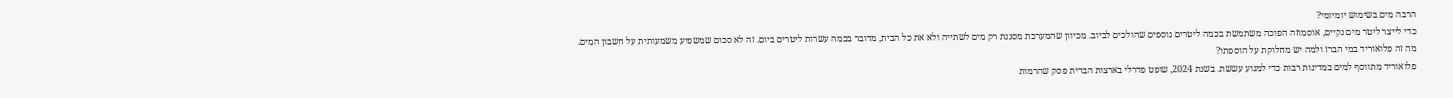הרבה מים בשימוש יומיומי?
כדי לייצר ליטר מים נקיים, אוסמוזה הפוכה משתמשת בכמה ליטרים נוספים שהולכים לביוב. מכיוון שהמערכת מסננת רק מים לשתייה ולא את כל הבית, מדובר בכמה עשרות ליטרים ביום. זה לא סכום שמשפיע משמעותית על חשבון המים.
מה זה פלואוריד במי הברז ולמה יש מחלוקת על הוספתו?
פלואוריד מתווסף למים במדינות רבות כדי למנוע עששת. בשנת 2024, שופט פדרלי בארצות הברית פסק שהרמות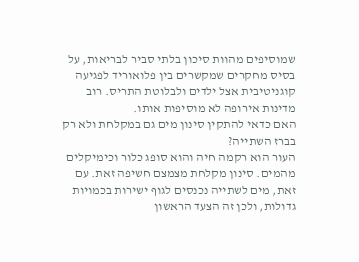שמוסיפים מהוות סיכון בלתי סביר לבריאות, על בסיס מחקרים שמקשרים בין פלואוריד לפגיעה קוגניטיבית אצל ילדים ולבלוטת התריס. רוב מדינות אירופה לא מוסיפות אותו.
האם כדאי להתקין סינון מים גם במקלחת ולא רק בברז השתייה?
העור הוא רקמה חיה והוא סופג כלור וכימיקלים מהמים. סינון מקלחת מצמצם חשיפה זאת. עם זאת, מים לשתייה נכנסים לגוף ישירות בכמויות גדולות, ולכן זה הצעד הראשון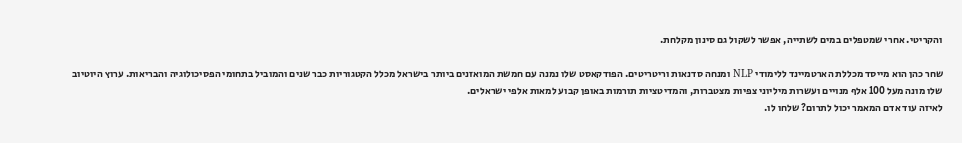והקריטי. אחרי שמטפלים במים לשתייה, אפשר לשקול גם סינון מקלחת.

שחר כהן הוא מייסד מכללת הארטמיינד ללימודי NLP ומנחה סדנאות וריטריטים. הפודקאסט שלו נמנה עם חמשת המואזנים ביותר בישראל מכלל הקטגוריות כבר שנים והמוביל בתחומי הפסיכולוגיה והבריאות. ערוץ היוטיוב שלו מונה מעל 100 אלף מנויים ועשרות מיליוני צפיות מצטברות, והמדיטציות תורמות באופן קבוע למאות אלפי ישראלים.
לאיזה עוד אדם המאמר יכול לתרום? שלחו לו.